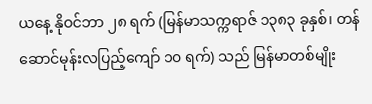ယနေ့ နိုဝင်ဘာ ၂၈ ရက် (မြန်မာသက္ကရာဇ် ၁၃၈၃ ခုနှစ်၊ တန်ဆောင်မုန်းလပြည့်ကျော် ၁၀ ရက်) သည် မြန်မာတစ်မျိုး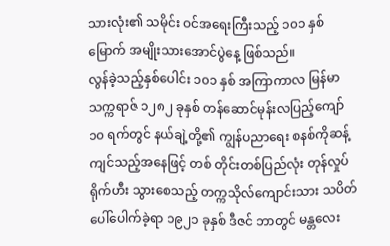သားလုံး၏ သမိုင်း ဝင်အရေးကြီးသည့် ၁၀၁ နှစ်မြောက် အမျိုးသားအောင်ပွဲနေ့ ဖြစ်သည်။
လွန်ခဲ့သည့်နှစ်ပေါင်း ၁၀၁ နှစ် အကြာကာလ မြန်မာသက္ကရာဇ် ၁၂၈၂ ခုနှစ် တန်ဆောင်မုန်းလပြည့်ကျော် ၁၀ ရက်တွင် နယ်ချဲ့တို့၏ ကျွန်ပညာရေး စနစ်ကိုဆန့်ကျင်သည့်အနေဖြင့် တစ် တိုင်းတစ်ပြည်လုံး တုန်လှုပ်ရိုက်ဟီး သွားစေသည့် တက္ကသိုလ်ကျောင်းသား သပိတ်ပေါ်ပေါက်ခဲ့ရာ ၁၉၂၁ ခုနှစ် ဒီဇင် ဘာတွင် မန္တလေး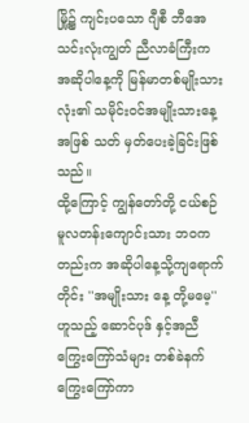မြို့၌ ကျင်းပသော ဂျီစီ ဘီအေသင်းလုံးကျွတ် ညီလာခံကြီးက အဆိုပါနေ့ကို မြန်မာတစ်မျိုးသားလုံး၏ သမိုင်းဝင်အမျိုးသားနေ့အဖြစ် သတ် မှတ်ပေးခဲ့ခြင်းဖြစ်သည်။
ထို့ကြောင့် ကျွန်တော်တို့ ငယ်စဉ် မူလတန်းကျောင်းသား ဘဝကတည်းက အဆိုပါနေ့သို့ကျရောက်တိုင်း ''အမျိုးသား နေ့ တို့မမေ့'' ဟူသည့် ဆောင်ပုဒ် နှင့်အညီ ကြွေးကြော်သံများ တစ်ခဲနက် ကြွေးကြော်ကာ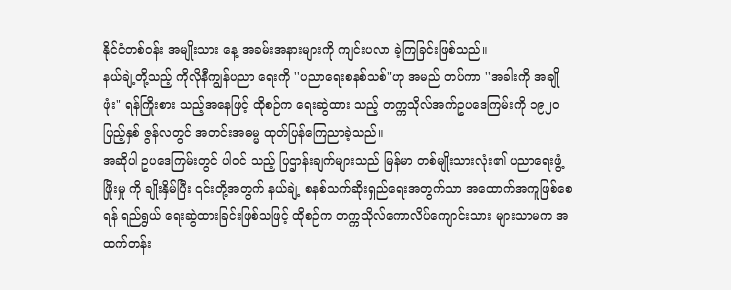နိုင်ငံတစ်ဝန်း အမျိုးသား နေ့ အခမ်းအနားများကို ကျင်းပလာ ခဲ့ကြခြင်းဖြစ်သည်။
နယ်ချဲ့တို့သည့် ကိုလိုနီကျွန်ပညာ ရေးကို ''ပညာရေးစနစ်သစ်"ဟု အမည် တပ်ကာ ''အခါးကို အချိုဖုံး" ရန်ကြိုးစား သည့်အနေဖြင့် ထိုစဉ်က ရေးဆွဲထား သည့် တက္ကသိုလ်အက်ဥပဒေကြမ်းကို ၁၉၂၀ ပြည့်နှစ် ဇွန်လတွင် အတင်းအဓမ္မ ထုတ်ပြန်ကြေညာခဲ့သည်။
အဆိုပါ ဥပဒေကြမ်းတွင် ပါဝင် သည့် ပြဌာန်းချက်များသည် မြန်မာ တစ်မျိုးသားလုံး၏ ပညာရေးဖွံ့ဖြိုးမှု ကို ချိုးနှိမ်ပြီး ၎င်းတို့အတွက် နယ်ချဲ့ စနစ်သက်ဆိုးရှည်ရေးအတွက်သာ အထောက်အကူဖြစ်စေရန် ရည်ရွယ် ရေးဆွဲထားခြင်းဖြစ်သဖြင့် ထိုစဉ်က တက္ကသိုလ်ကောလိပ်ကျောင်းသား များသာမက အထက်တန်း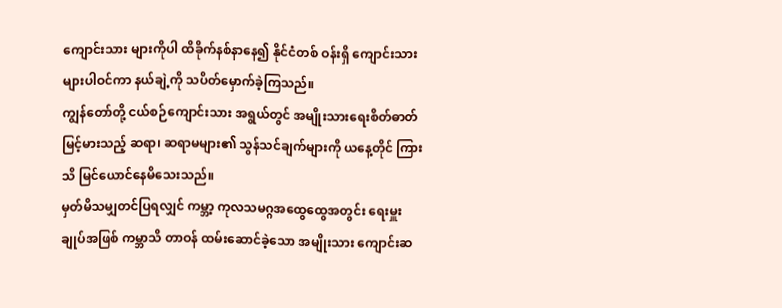ကျောင်းသား များကိုပါ ထိခိုက်နစ်နာနေ၍ နိုင်ငံတစ် ဝန်းရှိ ကျောင်းသားများပါဝင်ကာ နယ်ချဲ့ကို သပိတ်မှောက်ခဲ့ကြသည်။
ကျွန်တော်တို့ ငယ်စဉ်ကျောင်းသား အရွယ်တွင် အမျိုးသားရေးစိတ်ဓာတ် မြင့်မားသည့် ဆရာ၊ ဆရာမများ၏ သွန်သင်ချက်များကို ယနေ့တိုင် ကြားသိ မြင်ယောင်နေမိသေးသည်။
မှတ်မိသမျှတင်ပြရလျှင် ကမ္ဘာ့ ကုလသမဂ္ဂအထွေထွေအတွင်း ရေးမှူးချုပ်အဖြစ် ကမ္ဘာသိ တာဝန် ထမ်းဆောင်ခဲ့သော အမျိုးသား ကျောင်းဆ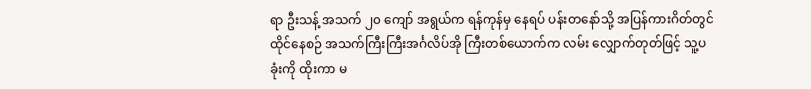ရာ ဦးသန့် အသက် ၂၀ ကျော် အရွယ်က ရန်ကုန်မှ နေရပ် ပန်းတနော်သို့ အပြန်ကားဂိတ်တွင် ထိုင်နေစဉ် အသက်ကြီးကြီးအင်္ဂလိပ်အို ကြီးတစ်ယောက်က လမ်း လျှောက်တုတ်ဖြင့် သူ့ပခုံးကို ထိုးကာ မ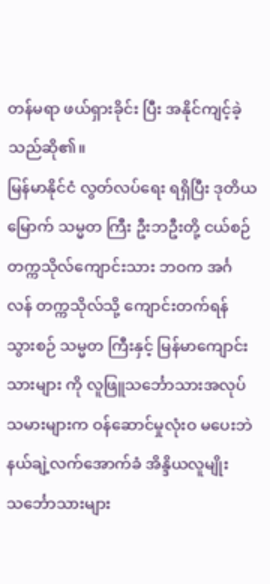တန်မရာ ဖယ်ရှားခိုင်း ပြီး အနိုင်ကျင့်ခဲ့သည်ဆို၏။
မြန်မာနိုင်ငံ လွတ်လပ်ရေး ရရှိပြီး ဒုတိယမြောက် သမ္မတ ကြီး ဦးဘဦးတို့ ငယ်စဉ် တက္ကသိုလ်ကျောင်းသား ဘဝက အင်္ဂလန် တက္ကသိုလ်သို့ ကျောင်းတက်ရန်သွားစဉ် သမ္မတ ကြီးနှင့် မြန်မာကျောင်းသားများ ကို လူဖြူသင်္ဘောသားအလုပ် သမားများက ဝန်ဆောင်မှုလုံးဝ မပေးဘဲ နယ်ချဲ့လက်အောက်ခံ အိန္ဒိယလူမျိုး သင်္ဘောသားများ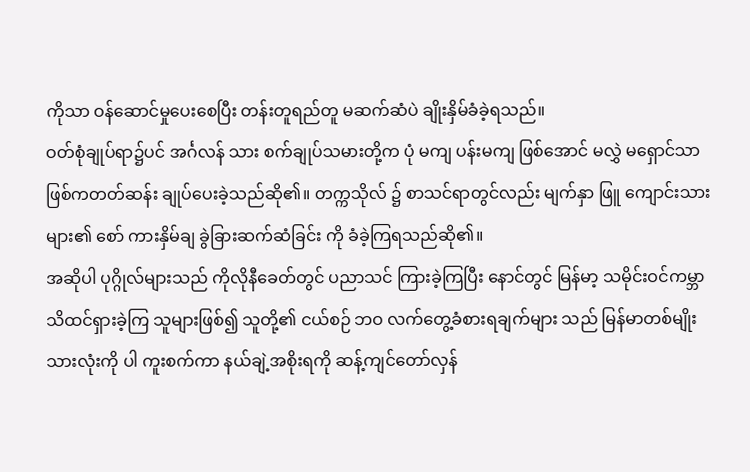ကိုသာ ဝန်ဆောင်မှုပေးစေပြီး တန်းတူရည်တူ မဆက်ဆံပဲ ချိုးနှိမ်ခံခဲ့ရသည်။
ဝတ်စုံချုပ်ရာ၌ပင် အင်္ဂလန် သား စက်ချုပ်သမားတို့က ပုံ မကျ ပန်းမကျ ဖြစ်အောင် မလွှဲ မရှောင်သာဖြစ်ကတတ်ဆန်း ချုပ်ပေးခဲ့သည်ဆို၏။ တက္ကသိုလ် ၌ စာသင်ရာတွင်လည်း မျက်နှာ ဖြူ ကျောင်းသားများ၏ စော် ကားနှိမ်ချ ခွဲခြားဆက်ဆံခြင်း ကို ခံခဲ့ကြရသည်ဆို၏။
အဆိုပါ ပုဂ္ဂိုလ်များသည် ကိုလိုနီခေတ်တွင် ပညာသင် ကြားခဲ့ကြပြီး နောင်တွင် မြန်မာ့ သမိုင်းဝင်ကမ္ဘာသိထင်ရှားခဲ့ကြ သူများဖြစ်၍ သူတို့၏ ငယ်စဉ် ဘဝ လက်တွေ့ခံစားရချက်များ သည် မြန်မာတစ်မျိုးသားလုံးကို ပါ ကူးစက်ကာ နယ်ချဲ့အစိုးရကို ဆန့်ကျင်တော်လှန်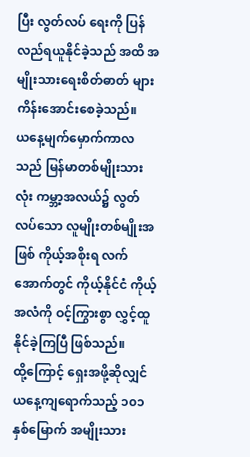ပြီး လွတ်လပ် ရေးကို ပြန်လည်ရယူနိုင်ခဲ့သည် အထိ အမျိုးသားရေးစိတ်ဓာတ် များ ကိန်းအောင်းစေခဲ့သည်။
ယနေ့မျက်မှောက်ကာလ သည် မြန်မာတစ်မျိုးသားလုံး ကမ္ဘာ့အလယ်၌ လွတ်လပ်သော လူမျိုးတစ်မျိုးအဖြစ် ကိုယ့်အစိုးရ လက်အောက်တွင် ကိုယ့်နိုင်ငံ ကိုယ့်အလံကို ဝင့်ကြွားစွာ လွှင့်ထူနိုင်ခဲ့ကြပြီ ဖြစ်သည်။
ထို့ကြောင့် ရှေးအဖို့ဆိုလျှင် ယနေ့ကျရောက်သည့် ၁၀၁ နှစ်မြောက် အမျိုးသား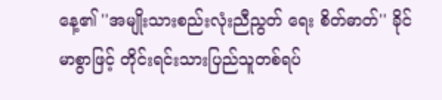နေ့၏ ''အမျိုးသားစည်းလုံးညီညွတ် ရေး စိတ်ဓာတ်'' ခိုင်မာစွာဖြင့် တိုင်းရင်းသားပြည်သူတစ်ရပ်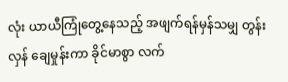လုံး ယာယီကြုံတွေ့နေသည့် အဖျက်ရန်မှန်သမျှ တွန်းလှန် ချေမှုန်းကာ ခိုင်မာစွာ လက်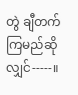တွဲ ချီတက်ကြမည်ဆိုလျှင်-----။